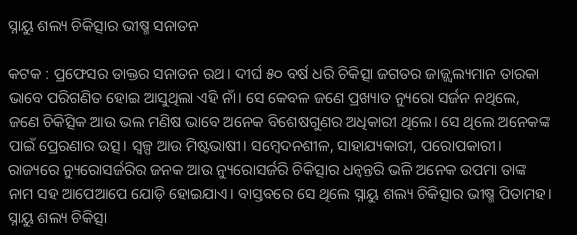ସ୍ନାୟୁ ଶଲ୍ୟ ଚିକିତ୍ସାର ଭୀଷ୍ମ ସନାତନ

କଟକ : ପ୍ରଫେସର ଡାକ୍ତର ସନାତନ ରଥ। ଦୀର୍ଘ ୫୦ ବର୍ଷ ଧରି ଚିକିତ୍ସା ଜଗତର ଜାଜ୍ଜ୍ବଲ୍ୟମାନ ତାରକା ଭାବେ ପରିଗଣିତ ହୋଇ ଆସୁଥିଲା ଏହି ନାଁ। ସେ କେବଳ ଜଣେ ପ୍ରଖ୍ୟାତ ନ୍ୟୁରୋ ସର୍ଜନ ନଥିଲେ, ଜଣେ ଚିକିତ୍ସିକ ଆଉ ଭଲ ମଣିଷ ଭାବେ ଅନେକ ବିଶେଷଗୁଣର ଅଧିକାରୀ ଥିଲେ। ସେ ଥିଲେ ଅନେକଙ୍କ ପାଇଁ ପ୍ରେରଣାର ଉତ୍ସ। ସ୍ବଳ୍ପ ଆଉ ମିଷ୍ଟଭାଷୀ। ସମ୍ବେଦନଶୀଳ, ସାହାଯ୍ୟକାରୀ, ପରୋପକାରୀ। ରାଜ୍ୟରେ ନ୍ୟୁରୋସର୍ଜରିର ଜନକ ଆଉ ନ୍ୟୁରୋସର୍ଜରି ଚିକିତ୍ସାର ଧନ୍ବନ୍ତରି ଭଳି ଅନେକ ଉପମା ତାଙ୍କ ନାମ ସହ ଆପେଆପେ ଯୋଡ଼ି ହୋଇଯାଏ। ବାସ୍ତବରେ ସେ ଥିଲେ ସ୍ନାୟୁ ଶଲ୍ୟ ଚିକିତ୍ସାର ଭୀଷ୍ମ ପିତାମହ। ସ୍ନାୟୁ ଶଲ୍ୟ ଚିକିତ୍ସା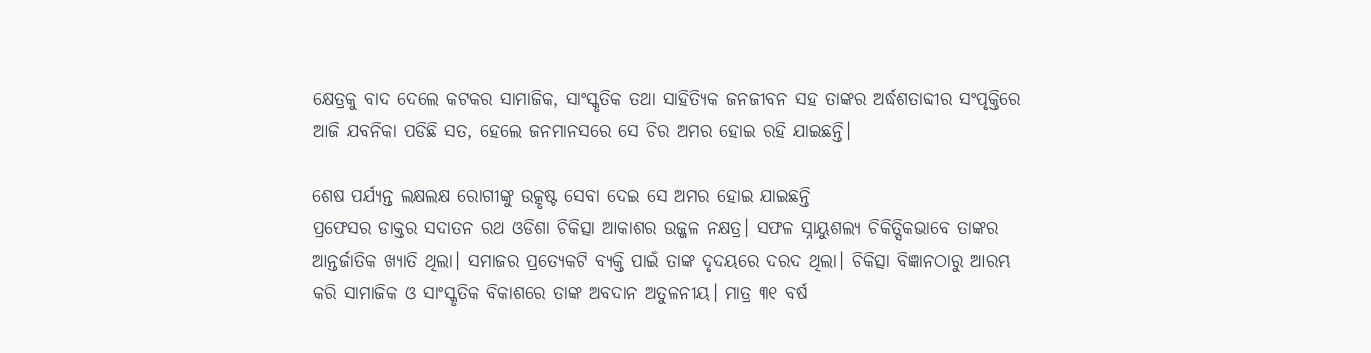କ୍ଷେତ୍ରକୁ ବାଦ ଦେଲେ କଟକର ସାମାଜିକ, ସାଂସ୍କୃତିକ ତଥା ସାହିତ୍ୟିକ ଜନଜୀବନ ସହ ତାଙ୍କର ଅର୍ଦ୍ଧଶତାବ୍ଦୀର ସଂପୃକ୍ତିରେ ଆଜି ଯବନିକା ପଡିଛି ସତ, ହେଲେ ଜନମାନସରେ ସେ ଚିର ଅମର ହୋଇ ରହି ଯାଇଛନ୍ତି।

ଶେଷ ପର୍ଯ୍ୟନ୍ତ ଲକ୍ଷଲକ୍ଷ ରୋଗୀଙ୍କୁ ଉତ୍କୃଷ୍ଟ ସେବା ଦେଇ ସେ ଅମର ହୋଇ ଯାଇଛନ୍ତି
ପ୍ରଫେସର ଡାକ୍ତର ସଦାତନ ରଥ ଓଡିଶା ଚିକିତ୍ସା ଆକାଶର ଉଜ୍ଜଳ ନକ୍ଷତ୍ର। ସଫଳ ସ୍ନାୟୁଶଲ୍ୟ ଚିକିତ୍ସିକଭାବେ ତାଙ୍କର ଆନ୍ତର୍ଜାତିକ ଖ୍ୟାତି ଥିଲା। ସମାଜର ପ୍ରତ୍ୟେକଟି ବ୍ୟକ୍ତି ପାଇଁ ତାଙ୍କ ଦୃଦୟରେ ଦରଦ ଥିଲା। ଚିକିତ୍ସା ବିଜ୍ଞାନଠାରୁ ଆରମ୍ଭ କରି ସାମାଜିକ ଓ ସାଂସ୍କୃତିକ ବିକାଶରେ ତାଙ୍କ ଅବଦାନ ଅତୁଳନୀୟ। ମାତ୍ର ୩୧ ବର୍ଷ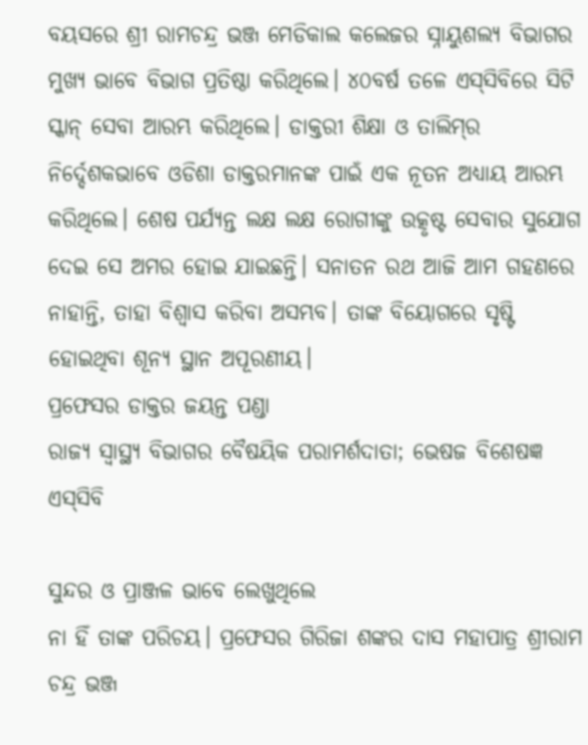ବୟସରେ ଶ୍ରୀ ରାମଚନ୍ଦ୍ର ଭଞ୍ଜ ମେଡିକାଲ କଲେଜର ସ୍ନାୟୁଶଲ୍ୟ ବିଭାଗର ମୁଖ୍ୟ ଭାବେ ବିଭାଗ ପ୍ରତିଷ୍ଠା କରିଥିଲେ। ୪୦ବର୍ଷ ତଳେ ଏସ୍‌ସିବିରେ ସିଟି ସ୍କାନ୍‌ ସେବା ଆରମ୍ଭ କରିଥିଲେ। ଡାକ୍ତରୀ ଶିକ୍ଷା ଓ ତାଲିମ୍‌ର ନିର୍ଦ୍ଦେଶକଭାବେ ଓଡିଶା ଡାକ୍ତରମାନଙ୍କ ପାଇଁ ଏକ ନୂତନ ଅଧ୍ୟାୟ ଆରମ୍ଭ କରିଥିଲେ। ଶେଷ ପର୍ଯ୍ୟନ୍ତ ଲକ୍ଷ ଲକ୍ଷ ରୋଗୀଙ୍କୁ ଉତ୍କୃଷ୍ଟ ସେବାର ସୁଯୋଗ ଦେଇ ସେ ଅମର ହୋଇ ଯାଇଛନ୍ତି। ସନାତନ ରଥ ଆଜି ଆମ ଗହଣରେ ନାହାନ୍ତି, ତାହା ବିଶ୍ବାସ କରିବା ଅସମ୍ଭବ। ତାଙ୍କ ବିୟୋଗରେ ସୃଷ୍ଟି ହୋଇଥିବା ଶୂନ୍ୟ ସ୍ଥାନ ଅପୂରଣୀୟ।
ପ୍ରଫେସର ଡାକ୍ତର ଜୟନ୍ତ ପଣ୍ଡା
ରାଜ୍ୟ ସ୍ବାସ୍ଥ୍ୟ ବିଭାଗର ବୈଷୟିକ ପରାମର୍ଶଦାତା; ଭେଷଜ ବିଶେଷଜ୍ଞ ଏସ୍‌ସିବି

ସୁନ୍ଦର ଓ ପ୍ରାଞ୍ଜଳ ଭାବେ ଲେଖୁଥିଲେ
ନା ହିଁ ତାଙ୍କ ପରିଚୟ। ପ୍ରଫେସର ଗିରିଜା ଶଙ୍କର ଦାସ ମହାପାତ୍ର ଶ୍ରୀରାମ ଚନ୍ଦ୍ର ଭଞ୍ଜ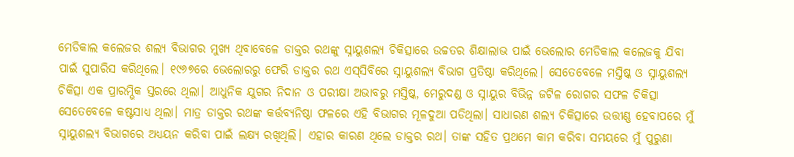ମେଡିକାଲ କଲେଜର ଶଲ୍ୟ ବିଭାଗର ମୁଖ୍ୟ ଥିବାବେଳେ ଡାକ୍ତର ରଥଙ୍କୁ ସ୍ନାୟୁଶଲ୍ୟ ଚିକିତ୍ସାରେ ଉଚ୍ଚତର ଶିକ୍ଷାଲାଭ ପାଇଁ ଭେଲୋର ମେଡିକାଲ କଲେଜକୁ ଯିବା ପାଇଁ ସୁପାରିସ କରିଥିଲେ। ୧୯୬୭ରେ ଭେଲୋରରୁ ଫେରି ଡାକ୍ତର ରଥ ଏସ୍‌ସିବିରେ ସ୍ନାୟୁଶଲ୍ୟ ବିଭାଗ ପ୍ରତିଷ୍ଠା କରିଥିଲେ। ସେତେବେଳେ ମସ୍ତିଷ୍କ ଓ ସ୍ନାୟୁଶଲ୍ୟ ଚିକିତ୍ସା ଏକ ପ୍ରାରମ୍ଭିକ ସ୍ତରରେ ଥିଲା। ଆଧୁନିକ ଯୁଗର ନିଦାନ ଓ ପରୀକ୍ଷା ଅଭାବରୁ ମସ୍ତିଷ୍କ, ମେରୁଦଣ୍ଡ ଓ ସ୍ନାୟୁର ବିଭିନ୍ନ ଜଟିଳ ରୋଗର ସଫଳ ଚିକିତ୍ସା ସେତେ‌ବେଳେ କଷ୍ଟସାଧ୍ୟ ଥିଲା। ମାତ୍ର ଡାକ୍ତର ରଥଙ୍କ କର୍ତ୍ତବ୍ୟନିଷ୍ଠା ଫଳରେ ଏହି ବିଭାଗର ମୂଳଦୁଆ ପଡିଥିଲା। ସାଧାରଣ ଶଲ୍ୟ ଚିକିତ୍ସାରେ ଉତ୍ତୀଣ୍ଣ ହେବାପରେ ମୁଁ ସ୍ନାୟୁଶଲ୍ୟ ବିଭାଗରେ ଅଧ୍ୟୟନ କରିବା ପାଇଁ ଲକ୍ଷ୍ୟ ରଖିଥିଲି। ଏହାର କାରଣ ଥିଲେ ଡାକ୍ତର ରଥ। ତାଙ୍କ ସହିତ ପ୍ରଥମେ କାମ କରିବା ସମୟରେ ମୁଁ ପୁରୁଣ‌ା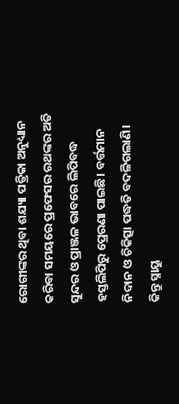ରୋଗୀଙ୍କର ଥିବା ଶଯ୍ୟା ପତ୍ରିକା ଅନୁଧ୍ୟାନ କରିବା ସମୟରେ ପ୍ରଫେସର ରଥଙ୍କର ଅତି ସୁନ୍ଦର ଓ ପ୍ରାଞ୍ଜଳ ଭାବରେ ଲିପିବଦ୍ଧ ହସ୍ତଲିପିରୁ ପ୍ରେରଣା ପାଇଛି। ବର୍ତ୍ତମାନ ନିଦାନ ଓ ଚିକିତ୍ସା ପଦ୍ଧତି ବଦଳିଗଲାଣି। କିନ୍ତୁ ସ୍ନାୟୁ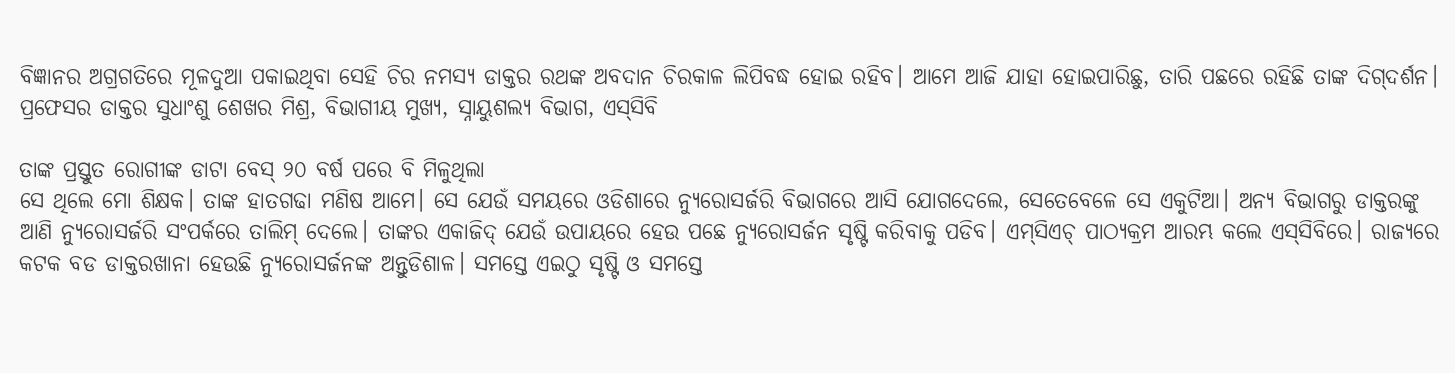ବିଜ୍ଞାନର ଅଗ୍ରଗତିରେ ମୂଳଦୁଆ ପକାଇଥିବା ସେହି ଚିର ନମସ୍ୟ ଡାକ୍ତର ରଥଙ୍କ ଅବଦାନ ଚିରକାଳ ଲିପିବଦ୍ଧ ହୋଇ ରହିବ। ଆମେ ଆଜି ଯାହା ହୋଇପାରିଛୁ, ତାରି ପଛରେ ରହିଛି ତାଙ୍କ ଦିଗ୍‌ଦର୍ଶନ।
ପ୍ରଫେସର ଡାକ୍ତର ସୁଧାଂଶୁ ଶେଖର ମିଶ୍ର, ବିଭାଗୀୟ ମୁଖ୍ୟ, ସ୍ନାୟୁଶଲ୍ୟ ବିଭାଗ, ଏସ୍‌ସିବି

ତାଙ୍କ ପ୍ରସ୍ତୁତ ରୋଗୀଙ୍କ ଡାଟା ବେସ୍ ୨୦ ବର୍ଷ ପରେ ବି ମିଳୁଥିଲା
ସେ ଥିଲେ ମୋ ଶିକ୍ଷକ। ତାଙ୍କ ହାତଗଢା ମଣିଷ ଆମେ। ସେ ଯେଉଁ ସମୟରେ ଓଡିଶାରେ ନ୍ୟୁରୋସର୍ଜରି ବିଭାଗରେ ଆସି ଯୋଗଦେଲେ, ସେତେବେଳେ ସେ ଏକୁଟିଆ। ଅନ୍ୟ ବିଭାଗରୁ ଡାକ୍ତରଙ୍କୁ ଆଣି ନ୍ୟୁରୋସର୍ଜରି ସଂପର୍କରେ ତାଲିମ୍‌ ଦେଲେ। ତାଙ୍କର ଏକାଜିଦ୍‌ ଯେଉଁ ଉପାୟରେ ହେଉ ପଛେ ନ୍ୟୁରୋସର୍ଜନ ସୃଷ୍ଟି କରିବାକୁ ପଡିବ। ଏମ୍‌ସିଏଚ୍‌ ପାଠ୍ୟକ୍ରମ ଆରମ୍ଭ କଲେ ଏସ୍‌ସିବିରେ। ରାଜ୍ୟରେ କଟକ ବଡ ଡାକ୍ତରଖାନା ହେଉଛି ନ୍ୟୁରୋସର୍ଜନଙ୍କ ଅନ୍ତୁଡିଶାଳ। ସମସ୍ତେ ଏଇଠୁ ସୃଷ୍ଟି ଓ ସମସ୍ତେ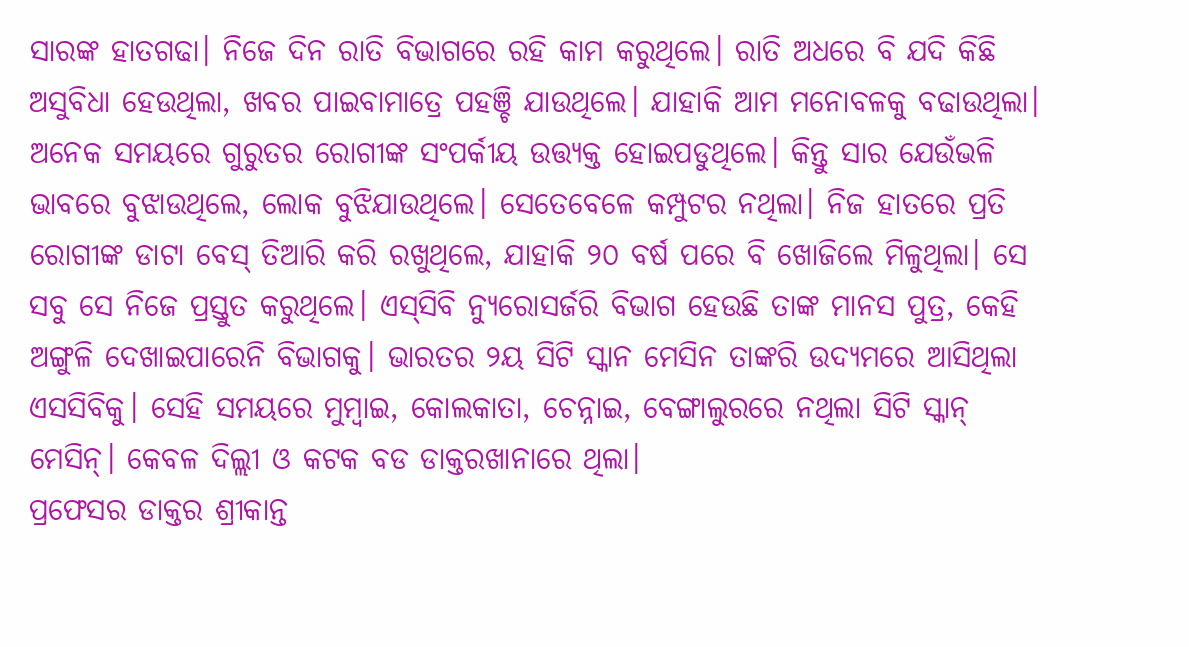ସାରଙ୍କ ହାତଗଢା। ନିଜେ ଦିନ ରାତି ବିଭାଗରେ ରହି କାମ କରୁଥିଲେ। ରାତି ଅଧରେ ବି ଯଦି କିଛି ଅସୁବିଧା ହେଉଥିଲା, ଖବର ପାଇବାମାତ୍ରେ ପହଞ୍ଚି ଯାଉଥିଲେ। ଯାହାକି ଆମ ମନୋବଳକୁ ବଢାଉଥିଲା। ଅନେକ ସମୟରେ ଗୁରୁତର ରୋଗୀଙ୍କ ସଂପର୍କୀୟ ଉତ୍ତ୍ୟକ୍ତ ହୋଇପଡୁଥିଲେ। କିନ୍ତୁ ସାର ଯେଉଁଭଳି ଭାବରେ ବୁଝାଉଥିଲେ, ଲୋକ ବୁଝିଯାଉଥିଲେ। ସେତେବେଳେ କମ୍ପୁଟର ନଥିଲା। ନିଜ ହାତରେ ପ୍ରତି ରୋଗୀଙ୍କ ଡାଟା ବେସ୍‌ ତିଆରି କରି ରଖୁଥିଲେ, ଯାହାକି ୨୦ ବର୍ଷ ପରେ ବି ଖୋଜିଲେ ମିଳୁଥିଲା। ସେ ସବୁ ସେ ନିଜେ ପ୍ରସ୍ତୁତ କରୁଥିଲେ। ଏସ୍‌ସିବି ନ୍ୟୁରୋସର୍ଜରି ବିଭାଗ ହେଉଛି ତାଙ୍କ ମାନସ ପୁତ୍ର, କେହି ଅଙ୍ଗୁଳି ଦେଖାଇପାରେନି ବିଭାଗକୁ। ଭାରତର ୨ୟ ସିଟି ସ୍କାନ ମେସିନ ତାଙ୍କରି ଉଦ୍ୟମରେ ଆସିଥିଲା ଏସସିବିକୁ। ସେହି ସମୟରେ ମୁମ୍ବାଇ, କୋଲକାତା, ଚେନ୍ନାଇ, ବେଙ୍ଗାଲୁରରେ ନଥିଲା ସିଟି ସ୍କାନ୍‌ ମେସିନ୍। କେବଳ ଦିଲ୍ଲୀ ଓ କଟକ ବଡ ଡାକ୍ତରଖାନାରେ ଥିଲା।
ପ୍ରଫେସର ଡାକ୍ତର ଶ୍ରୀକାନ୍ତ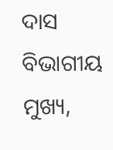ଦା‌ସ
ବିଭାଗୀୟ ମୁଖ୍ୟ,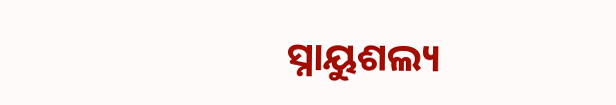ସ୍ନାୟୁଶଲ୍ୟ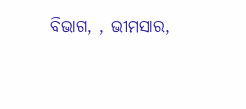ବିଭାଗ, , ଭୀମସାର,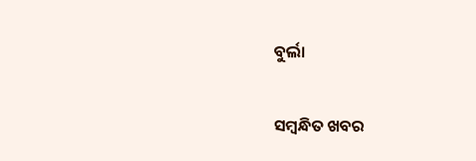ବୁର୍ଲା

ସମ୍ବନ୍ଧିତ ଖବର